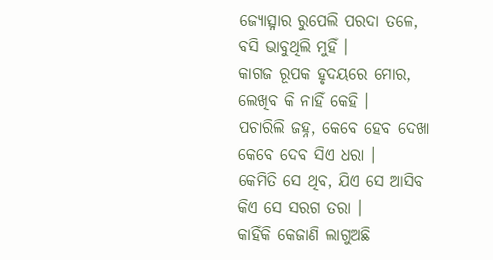ଜ୍ୟୋତ୍ସ୍ନାର ରୁପେଲି ପରଦା ତଳେ,
ବସି ଭାବୁଥିଲି ମୁହିଁ ।
କାଗଜ ରୂପକ ହୃଦୟରେ ମୋର,
ଲେଖିବ କି ନାହିଁ କେହି ।
ପଚାରିଲି ଜହ୍ନ, କେବେ ହେବ ଦେଖା
କେବେ ଦେବ ସିଏ ଧରା ।
କେମିତି ସେ ଥିବ, ଯିଏ ସେ ଆସିବ
କିଏ ସେ ସରଗ ତରା ।
କାହିଁକି କେଜାଣି ଲାଗୁଅଛି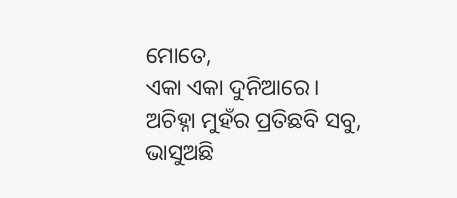ମୋତେ,
ଏକା ଏକା ଦୁନିଆରେ।
ଅଚିହ୍ନା ମୁହଁର ପ୍ରତିଛବି ସବୁ,
ଭାସୁଅଛି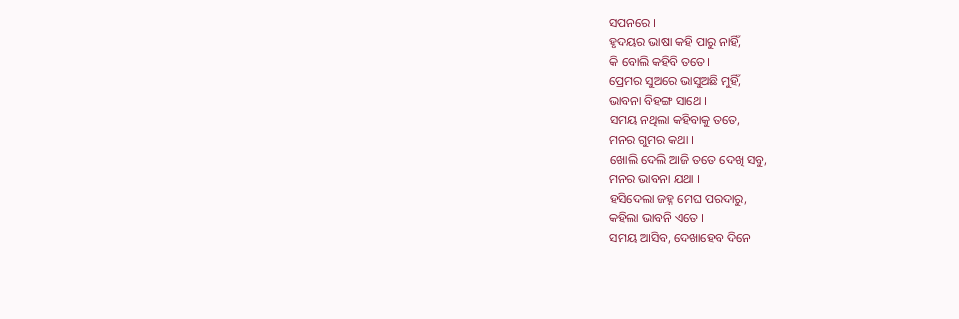ସପନରେ ।
ହୃଦୟର ଭାଷା କହି ପାରୁ ନାହିଁ,
କି ବୋଲି କହିବି ତତେ।
ପ୍ରେମର ସୁଅରେ ଭାସୁଅଛି ମୁହିଁ,
ଭାବନା ବିହଙ୍ଗ ସାଥେ ।
ସମୟ ନଥିଲା କହିବାକୁ ତତେ,
ମନର ଗୁମର କଥା ।
ଖୋଲି ଦେଲି ଆଜି ତତେ ଦେଖି ସବୁ,
ମନର ଭାବନା ଯଥା ।
ହସିଦେଲା ଜହ୍ନ ମେଘ ପରଦାରୁ,
କହିଲା ଭାବନି ଏତେ ।
ସମୟ ଆସିବ, ଦେଖାହେବ ଦିନେ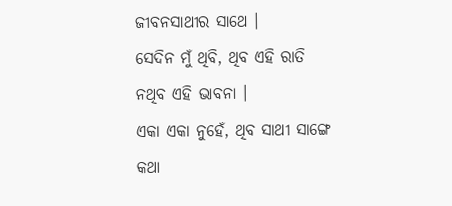ଜୀବନସାଥୀର ସାଥେ ।
ସେଦିନ ମୁଁ ଥିବି, ଥିବ ଏହି ରାତି
ନଥିବ ଏହି ଭାବନା ।
ଏକା ଏକା ନୁହେଁ, ଥିବ ସାଥୀ ସାଙ୍ଗେ
କଥା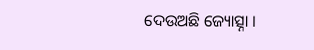ଦେଉଅଛି ଜ୍ୟୋତ୍ସ୍ନା ।